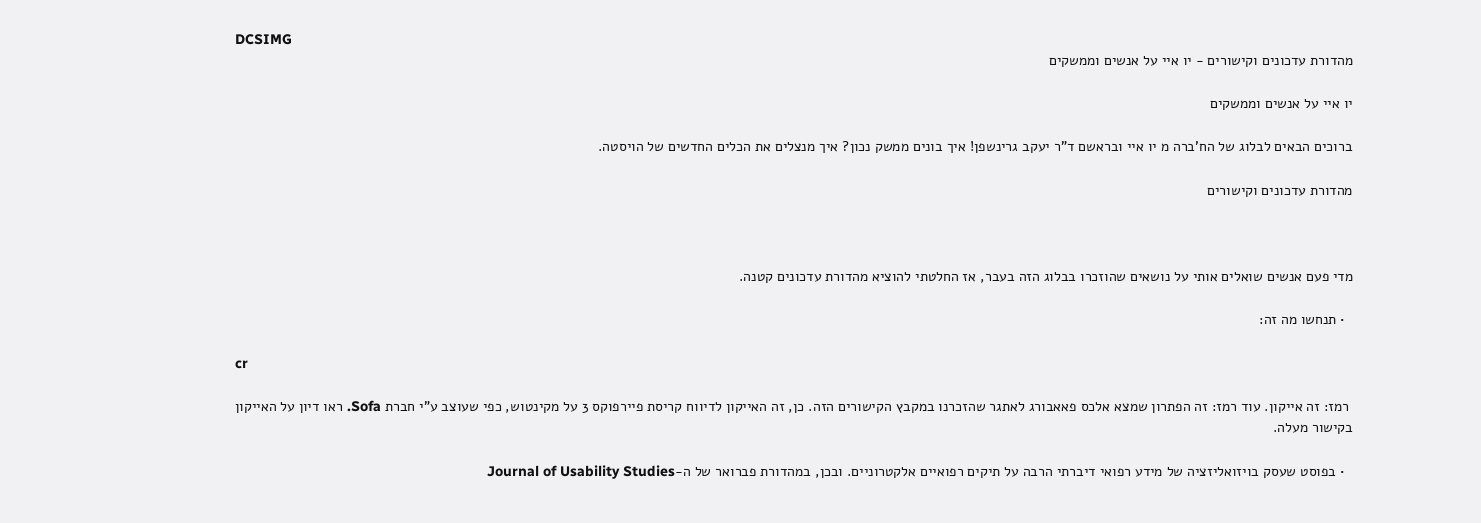DCSIMG
מהדורת עדכונים וקישורים - יו איי על אנשים וממשקים

יו איי על אנשים וממשקים

ברוכים הבאים לבלוג של הח'ברה מ יו איי ובראשם ד"ר יעקב גרינשפן! איך בונים ממשק נכון? איך מנצלים את הכלים החדשים של הויסטה.

מהדורת עדכונים וקישורים



מדי פעם אנשים שואלים אותי על נושאים שהוזכרו בבלוג הזה בעבר, אז החלטתי להוציא מהדורת עדכונים קטנה.

  • תנחשו מה זה:

cr

 רמז: זה אייקון. עוד רמז: זה הפתרון שמצא אלכס פאאבורג לאתגר שהזכרנו במקבץ הקישורים הזה. כן, זה האייקון לדיווח קריסת פיירפוקס 3 על מקינטוש, כפי שעוצב ע"י חברת Sofa. ראו דיון על האייקון בקישור מעלה.

  • בפוסט שעסק בויזואליזציה של מידע רפואי דיברתי הרבה על תיקים רפואיים אלקטרוניים. ובכן, במהדורת פברואר של ה-Journal of Usability Studies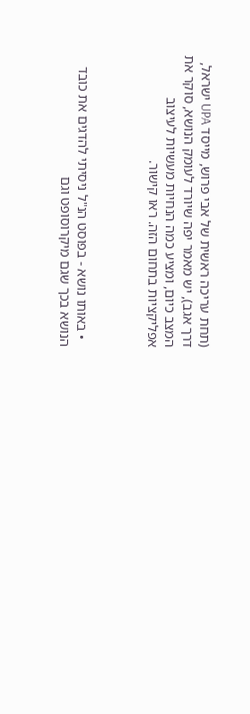(תחת עריכה ראשית של אבי פרוש, מייסד UPA ישראל, דרך אגב), יש מאמר יפה שיורד לעומק הנושא, סוקר את המצב כיום, ומציע כמה הנחיות מעשיות לעיצוב אפליקציות בתחום הזה. ראו קישור.



  • באותו נושא - בפוסט הנ"ל ניסיתי להדגים את כובד הנושא בכך שגם מיקרוסופט וגם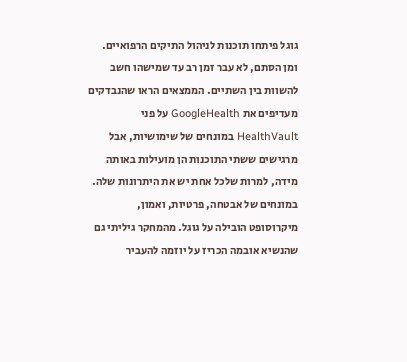גוגל פיתחו תוכנות לניהול התיקים הרפואיים. ומן הסתם, לא עבר זמן רב עד שמישהו חשב להשוות בין השתיים. הממצאים הראו שהנבדקים מעדיפים את GoogleHealth על פני HealthVault במונחים של שימושיות, אבל מרגישים ששתי התוכנות הן מועילות באותה מידה, למרות שלכל אחת יש את היתרונות שלה. במונחים של אבטחה, פרטיות, ואמון, מיקרוסופט הובילה על גוגל. מהמחקר גיליתי גם שהנשיא אובמה הכריז על יוזמה להעביר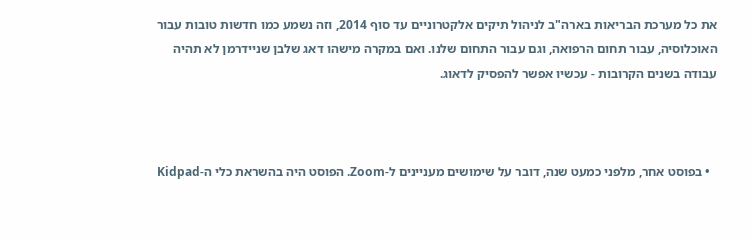את כל מערכת הבריאות בארה"ב לניהול תיקים אלקטרוניים עד סוף 2014, וזה נשמע כמו חדשות טובות עבור האוכלוסיה, עבור תחום הרפואה, וגם עבור התחום שלנו. ואם במקרה מישהו דאג שלבן שניידרמן לא תהיה עבודה בשנים הקרובות - עכשיו אפשר להפסיק לדאוג.



  • בפוסט אחר, מלפני כמעט שנה, דובר על שימושים מעניינים ל-Zoom. הפוסט היה בהשראת כלי ה-Kidpad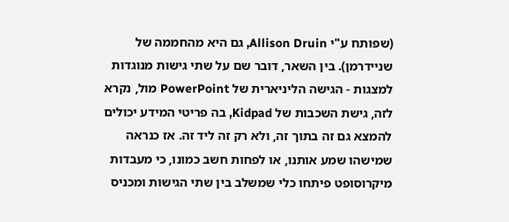(שפותח ע"י Allison Druin, גם היא מהחממה של שניידרמן). בין השאר, דובר שם על שתי גישות מנוגדות למצגות - הגישה הליניארית של PowerPoint מול, נקרא לזה, גישת השכבות של Kidpad, בה פריטי המידע יכולים להמצא גם זה בתוך זה, ולא רק זה ליד זה. אז כנראה שמישהו שמע אותנו, או לפחות חשב כמונו, כי מעבדות מיקרוסופט פיתחו כלי שמשלב בין שתי הגישות ומכניס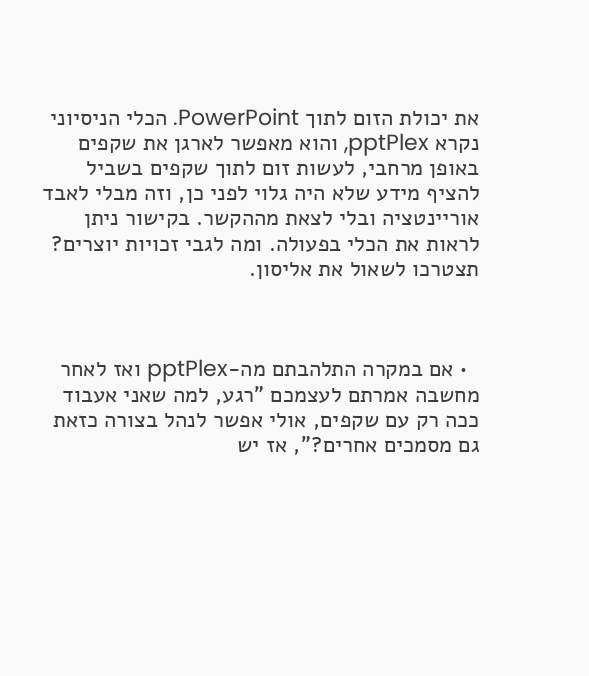את יכולת הזום לתוך PowerPoint. הכלי הניסיוני נקרא pptPlex, והוא מאפשר לארגן את שקפים באופן מרחבי, לעשות זום לתוך שקפים בשביל להציף מידע שלא היה גלוי לפני כן, וזה מבלי לאבד אוריינטציה ובלי לצאת מההקשר. בקישור ניתן לראות את הכלי בפעולה. ומה לגבי זכויות יוצרים? תצטרכו לשאול את אליסון.



  • אם במקרה התלהבתם מה-pptPlex ואז לאחר מחשבה אמרתם לעצמכם "רגע, למה שאני אעבוד ככה רק עם שקפים, אולי אפשר לנהל בצורה כזאת גם מסמכים אחרים?", אז יש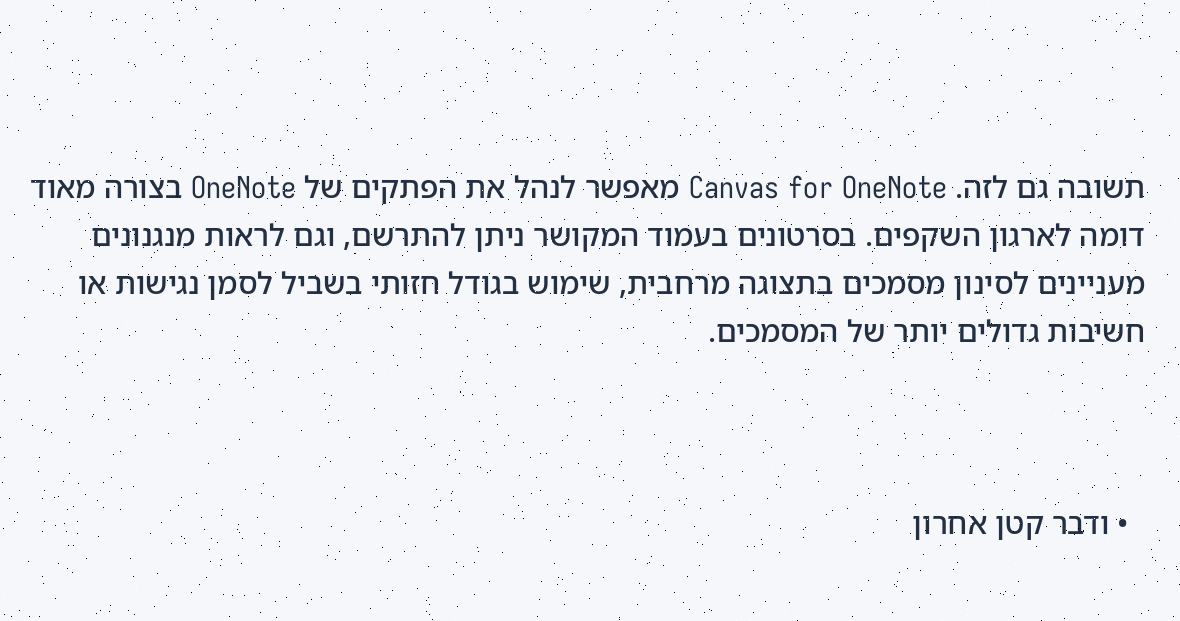תשובה גם לזה. Canvas for OneNote מאפשר לנהל את הפתקים של OneNote בצורה מאוד דומה לארגון השקפים. בסרטונים בעמוד המקושר ניתן להתרשם, וגם לראות מנגנונים מעניינים לסינון מסמכים בתצוגה מרחבית, שימוש בגודל חזותי בשביל לסמן נגישות או חשיבות גדולים יותר של המסמכים.



  • ודבר קטן אחרון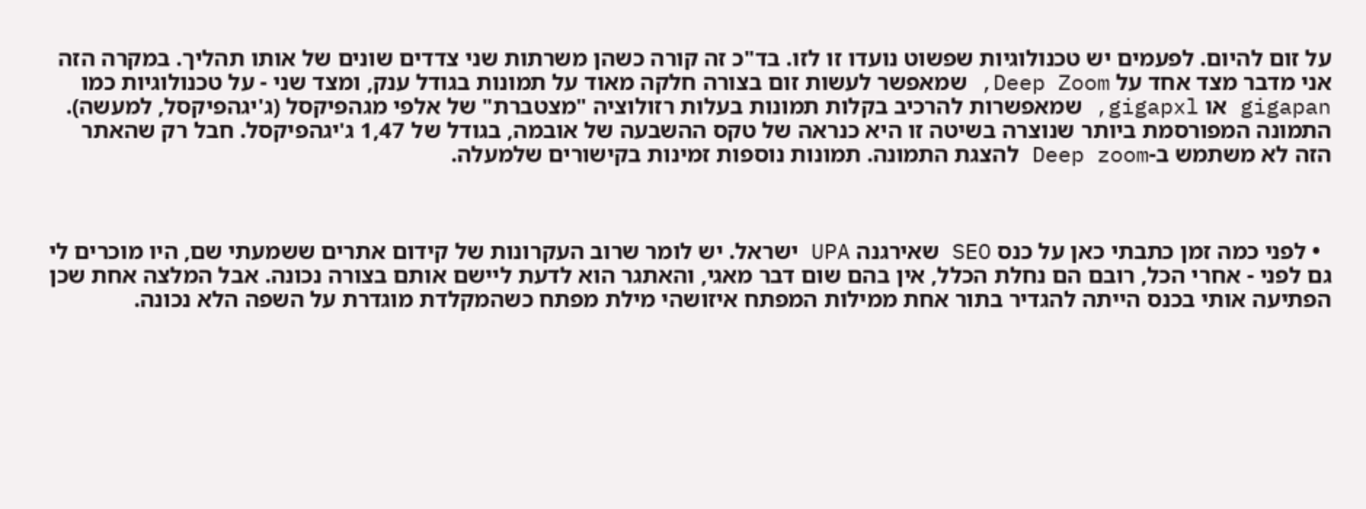על זום להיום. לפעמים יש טכנולוגיות שפשוט נועדו זו לזו. בד"כ זה קורה כשהן משרתות שני צדדים שונים של אותו תהליך. במקרה הזה אני מדבר מצד אחד על Deep Zoom, שמאפשר לעשות זום בצורה חלקה מאוד על תמונות בגודל ענק, ומצד שני - על טכנולוגיות כמו gigapan או gigapxl, שמאפשרות להרכיב בקלות תמונות בעלות רזולוציה "מצטברת" של אלפי מגהפיקסל (ג'יגהפיקסל, למעשה). התמונה המפורסמת ביותר שנוצרה בשיטה זו היא כנראה של טקס ההשבעה של אובמה, בגודל של 1,47 ג'יגהפיקסל. חבל רק שהאתר הזה לא משתמש ב-Deep zoom להצגת התמונה. תמונות נוספות זמינות בקישורים שלמעלה.



  • לפני כמה זמן כתבתי כאן על כנס SEO שאירגנה UPA ישראל. יש לומר שרוב העקרונות של קידום אתרים ששמעתי שם, היו מוכרים לי גם לפני - אחרי הכל, רובם הם נחלת הכלל, אין בהם שום דבר מאגי, והאתגר הוא לדעת ליישם אותם בצורה נכונה. אבל המלצה אחת שכן הפתיעה אותי בכנס הייתה להגדיר בתור אחת ממילות המפתח איזושהי מילת מפתח כשהמקלדת מוגדרת על השפה הלא נכונה.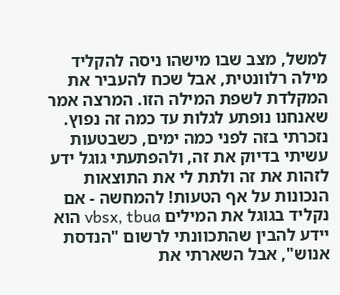למשל, מצב שבו מישהו ניסה להקליד מילה רלוונטית, אבל שכח להעביר את המקלדת לשפת המילה הזו. המרצה אמר שאנחנו נופתע לגלות עד כמה זה נפוץ. נזכרתי בזה לפני כמה ימים, כשבטעות עשיתי בדיוק את זה, ולהפתעתי גוגל ידע לזהות את זה ולתת לי את התוצאות הנכונות על אף הטעות! להמחשה - אם נקליד בגוגל את המילים vbsx, tbua הוא יידע להבין שהתכוונתי לרשום "הנדסת אנוש", אבל השארתי את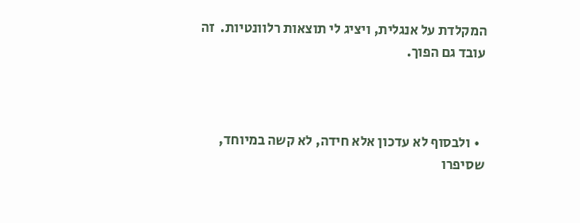המקלדת על אנגלית, ויציג לי תוצאות רלוונטיות.  זה עובד גם הפוך.



  • ולבסוף לא עדכון אלא חידה, לא קשה במיוחד, שסיפרו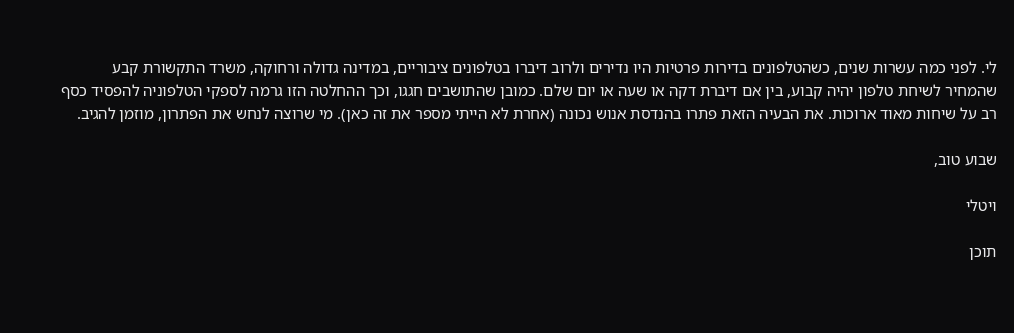לי. לפני כמה עשרות שנים, כשהטלפונים בדירות פרטיות היו נדירים ולרוב דיברו בטלפונים ציבוריים, במדינה גדולה ורחוקה, משרד התקשורת קבע שהמחיר לשיחת טלפון יהיה קבוע, בין אם דיברת דקה או שעה או יום שלם. כמובן שהתושבים חגגו, וכך ההחלטה הזו גרמה לספקי הטלפוניה להפסיד כסף רב על שיחות מאוד ארוכות. את הבעיה הזאת פתרו בהנדסת אנוש נכונה (אחרת לא הייתי מספר את זה כאן). מי שרוצה לנחש את הפתרון, מוזמן להגיב.

שבוע טוב,

ויטלי

תוכן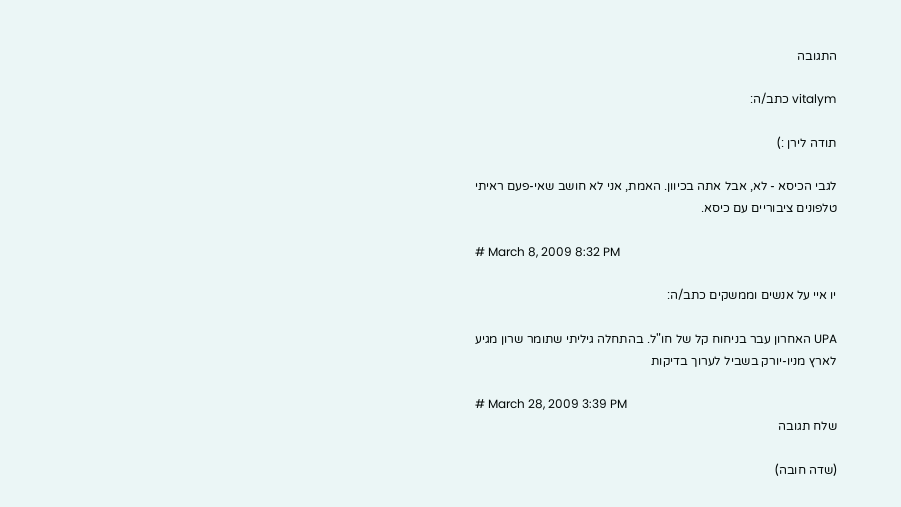התגובה

vitalym כתב/ה:

תודה לירן :)

לגבי הכיסא - לא, אבל אתה בכיוון. האמת, אני לא חושב שאי-פעם ראיתי טלפונים ציבוריים עם כיסא.

# March 8, 2009 8:32 PM

יו איי על אנשים וממשקים כתב/ה:

UPA האחרון עבר בניחוח קל של חו"ל. בהתחלה גיליתי שתומר שרון מגיע לארץ מניו-יורק בשביל לערוך בדיקות

# March 28, 2009 3:39 PM
שלח תגובה

(שדה חובה)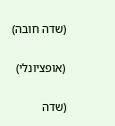(שדה חובה)

(אופציונלי)

(שדה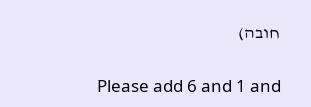חובה)

Please add 6 and 1 and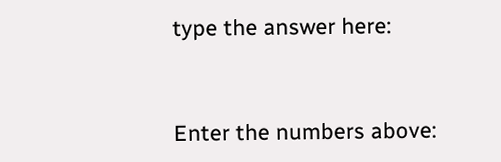type the answer here:


Enter the numbers above: